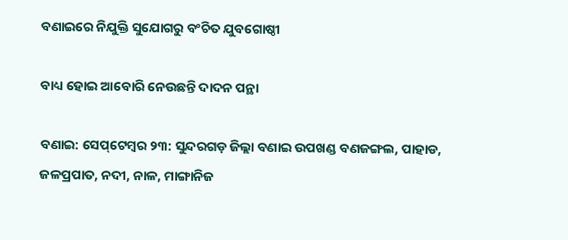ବଣାଇରେ ନିଯୁକ୍ତି ସୁଯୋଗରୁ ବଂଚିତ ଯୁବଗୋଷ୍ଠୀ

ବାଧ୍ୟ ହୋଇ ଆବୋରି ନେଉଛନ୍ତି ଦାଦନ ପନ୍ଥା

ବଣାଇ: ସେପ୍‌ଟେମ୍ବର ୨୩: ସୁନ୍ଦରଗଡ଼ ଜିଲ୍ଲା ବଣାଇ ଉପଖଣ୍ଡ ବଣଜଙ୍ଗଲ, ପାହାଡ, ଜଳପ୍ରପାତ, ନଦୀ, ନାଳ, ମାଙ୍ଗାନିଜ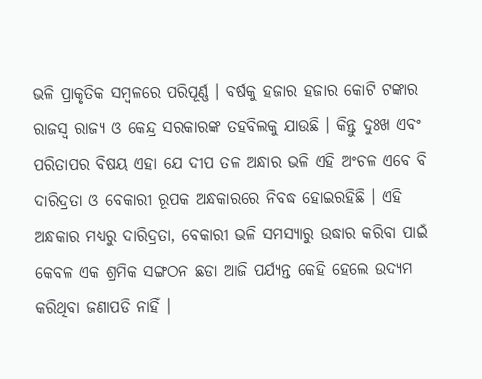ଭଳି ପ୍ରାକୃତିକ ସମ୍ବଳରେ ପରିପୂର୍ଣ୍ଣ । ବର୍ଷକୁ ହଜାର ହଜାର କୋଟି ଟଙ୍କାର ରାଜସ୍ୱ ରାଜ୍ୟ ଓ କେନ୍ଦ୍ର ସରକାରଙ୍କ ତହବିଲକୁ ଯାଉଛି । କିନ୍ତୁ ଦୁଃଖ ଏବଂ ପରିତାପର ବିଷୟ ଏହା ଯେ ଦୀପ ତଳ ଅନ୍ଧାର ଭଳି ଏହି ଅଂଚଳ ଏବେ ବି ଦାରିଦ୍ରତା ଓ ବେକାରୀ ରୂପକ ଅନ୍ଧକାରରେ ନିବଦ୍ଧ ହୋଇରହିଛି । ଏହି ଅନ୍ଧକାର ମଧ୍ୟରୁ ଦାରିଦ୍ରତା, ବେକାରୀ ଭଳି ସମସ୍ୟାରୁ ଉଦ୍ଧାର କରିବା ପାଇଁ କେବଳ ଏକ ଶ୍ରମିକ ସଙ୍ଗଠନ ଛଡା ଆଜି ପର୍ଯ୍ୟନ୍ତ କେହି ହେଲେ ଉଦ୍ୟମ କରିଥିବା ଜଣାପଡି ନାହିଁ ।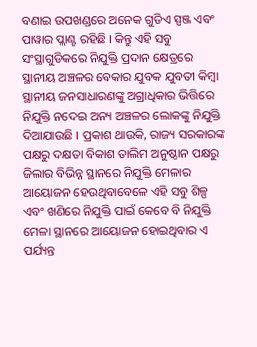ବଣାଇ ଉପଖଣ୍ଡରେ ଅନେକ ଗୁଡିଏ ସ୍ପଞ୍ଜ ଏବଂ ପାୱାର ପ୍ଲାଣ୍ଟ ରହିଛି । କିନ୍ତୁ ଏହି ସବୁ ସଂସ୍ଥାଗୁଡିକରେ ନିଯୁକ୍ତି ପ୍ରଦାନ କ୍ଷେତ୍ରରେ ସ୍ଥାନୀୟ ଅଞ୍ଚଳର ବେକାର ଯୁବକ ଯୁବତୀ କିମ୍ବା ସ୍ଥାନୀୟ ଜନସାଧାରଣଙ୍କୁ ଅଗ୍ରାଧିକାର ଭିତ୍ତିରେ ନିଯୁକ୍ତି ନଦେଇ ଅନ୍ୟ ଅଞ୍ଚଳର ଲୋକଙ୍କୁ ନିଯୁକ୍ତି ଦିଆଯାଉଛି । ପ୍ରକାଶ ଥାଉକି, ରାଜ୍ୟ ସରକାରଙ୍କ ପକ୍ଷରୁ ଦକ୍ଷତା ବିକାଶ ତାଲିମ ଅନୁଷ୍ଠାନ ପକ୍ଷରୁ ଜିଲାର ବିଭିନ୍ନ ସ୍ଥାନରେ ନିଯୁକ୍ତି ମେଳାର ଆୟୋଜନ ହେଉଥିବାବେଳେ ଏହି ସବୁ ଶିଳ୍ପ ଏବଂ ଖଣିରେ ନିଯୁକ୍ତି ପାଇଁ କେବେ ବି ନିଯୁକ୍ତି ମେଳା ସ୍ଥାନରେ ଆୟୋଜନ ହୋଇଥିବାର ଏ ପର୍ଯ୍ୟନ୍ତ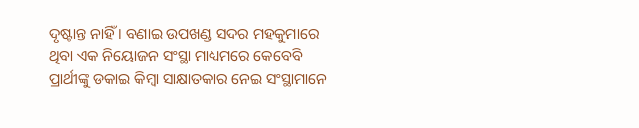ଦୃଷ୍ଟାନ୍ତ ନାହିଁ । ବଣାଇ ଉପଖଣ୍ଡ ସଦର ମହକୁମାରେ ଥିବା ଏକ ନିୟୋଜନ ସଂସ୍ଥା ମାଧ୍ୟମରେ କେବେବି ପ୍ରାର୍ଥୀଙ୍କୁ ଡକାଇ କିମ୍ବା ସାକ୍ଷାତକାର ନେଇ ସଂସ୍ଥାମାନେ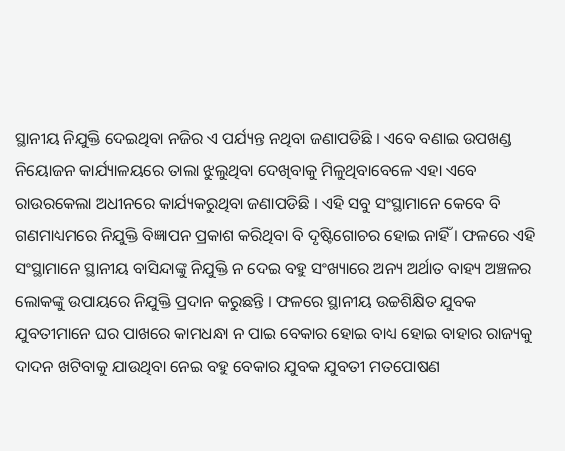ସ୍ଥାନୀୟ ନିଯୁକ୍ତି ଦେଇଥିବା ନଜିର ଏ ପର୍ଯ୍ୟନ୍ତ ନଥିବା ଜଣାପଡିଛି । ଏବେ ବଣାଇ ଉପଖଣ୍ଡ ନିୟୋଜନ କାର୍ଯ୍ୟାଳୟରେ ତାଲା ଝୁଲୁଥିବା ଦେଖିବାକୁ ମିଳୁଥିବାବେଳେ ଏହା ଏବେ ରାଉରକେଲା ଅଧୀନରେ କାର୍ଯ୍ୟକରୁଥିବା ଜଣାପଡିଛି । ଏହି ସବୁ ସଂସ୍ଥାମାନେ କେବେ ବି ଗଣମାଧ୍ୟମରେ ନିଯୁକ୍ତି ବିଜ୍ଞାପନ ପ୍ରକାଶ କରିଥିବା ବି ଦୃଷ୍ଟିଗୋଚର ହୋଇ ନାହିଁ । ଫଳରେ ଏହି ସଂସ୍ଥାମାନେ ସ୍ଥାନୀୟ ବାସିନ୍ଦାଙ୍କୁ ନିଯୁକ୍ତି ନ ଦେଇ ବହୁ ସଂଖ୍ୟାରେ ଅନ୍ୟ ଅର୍ଥାତ ବାହ୍ୟ ଅଞ୍ଚଳର ଲୋକଙ୍କୁ ଉପାୟରେ ନିଯୁକ୍ତି ପ୍ରଦାନ କରୁଛନ୍ତି । ଫଳରେ ସ୍ଥାନୀୟ ଉଚ୍ଚଶିକ୍ଷିତ ଯୁବକ ଯୁବତୀମାନେ ଘର ପାଖରେ କାମଧନ୍ଧା ନ ପାଇ ବେକାର ହୋଇ ବାଧ୍ୟ ହୋଇ ବାହାର ରାଜ୍ୟକୁ ଦାଦନ ଖଟିବାକୁ ଯାଉଥିବା ନେଇ ବହୁ ବେକାର ଯୁବକ ଯୁବତୀ ମତପୋଷଣ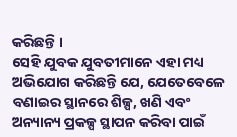କରିଛନ୍ତି ।
ସେହି ଯୁବକ ଯୁବତୀମାନେ ଏହା ମଧ୍ୟ ଅଭିଯୋଗ କରିଛନ୍ତି ଯେ, ଯେତେବେଳେ ବଣାଇର ସ୍ଥାନରେ ଶିଳ୍ପ, ଖଣି ଏବଂ ଅନ୍ୟାନ୍ୟ ପ୍ରକଳ୍ପ ସ୍ଥାପନ କରିବା ପାଇଁ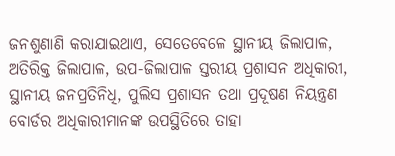ଜନଶୁଣାଣି କରାଯାଇଥାଏ, ସେତେବେଳେ ସ୍ଥାନୀୟ ଜିଲାପାଳ, ଅତିରିକ୍ତ ଜିଲାପାଳ, ଉପ-ଜିଲାପାଳ ସ୍ତରୀୟ ପ୍ରଶାସନ ଅଧିକାରୀ, ସ୍ଥାନୀୟ ଜନପ୍ରତିନିଧି, ପୁଲିସ ପ୍ରଶାସନ ତଥା ପ୍ରଦୂଷଣ ନିୟନ୍ତ୍ରଣ ବୋର୍ଡର ଅଧିକାରୀମାନଙ୍କ ଉପସ୍ଥିତିରେ ତାହା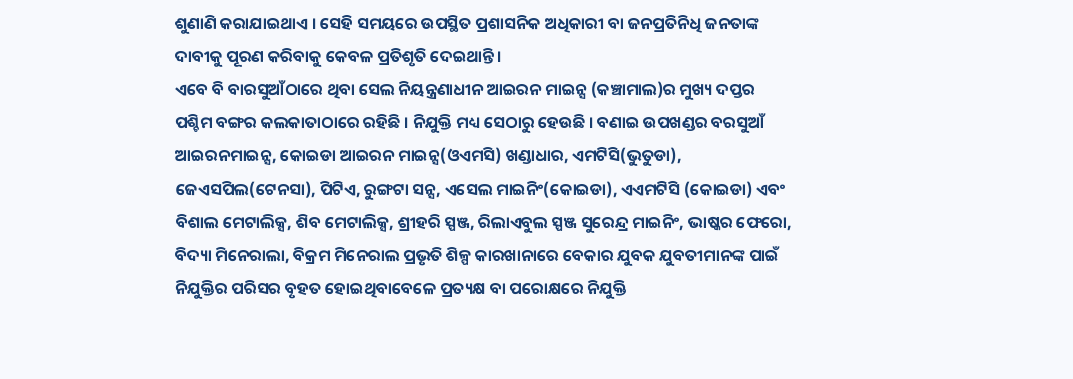ଶୁଣାଣି କରାଯାଇଥାଏ । ସେହି ସମୟରେ ଉପସ୍ଥିତ ପ୍ରଶାସନିକ ଅଧିକାରୀ ବା ଜନପ୍ରତିନିଧି ଜନତାଙ୍କ ଦାବୀକୁ ପୂରଣ କରିବାକୁ କେବଳ ପ୍ରତିଶୃତି ଦେଇଥାନ୍ତି ।
ଏବେ ବି ବାରସୁଆଁଠାରେ ଥିବା ସେଲ ନିୟନ୍ତ୍ରଣାଧୀନ ଆଇରନ ମାଇନ୍ସ (କଞ୍ଚାମାଲ)ର ମୁଖ୍ୟ ଦପ୍ତର ପଶ୍ଚିମ ବଙ୍ଗର କଲକାତାଠାରେ ରହିଛି । ନିଯୁକ୍ତି ମଧ୍ୟ ସେଠାରୁ ହେଉଛି । ବଣାଇ ଉପଖଣ୍ଡର ବରସୁଆଁ ଆଇରନମାଇନ୍ସ, କୋଇଡା ଆଇରନ ମାଇନ୍ସ(ଓଏମସି) ଖଣ୍ଡାଧାର, ଏମଟିସି(ଭୁତୁଡା), ଜେଏସପିଲ(ଟେନସା), ପିଟିଏ, ରୁଙ୍ଗଟା ସନ୍ସ, ଏସେଲ ମାଇନିଂ(କୋଇଡା), ଏଏମଟିସି (କୋଇଡା) ଏବଂ ବିଶାଲ ମେଟାଲିକ୍ସ, ଶିବ ମେଟାଲିକ୍ସ, ଶ୍ରୀହରି ସ୍ପଞ୍ଜ, ରିଲାଏବୁଲ ସ୍ପଞ୍ଜ ସୁରେନ୍ଦ୍ର ମାଇନିଂ, ଭାଷ୍କର ଫେରୋ, ବିଦ୍ୟା ମିନେରାଲା, ବିକ୍ରମ ମିନେରାଲ ପ୍ରଭୃତି ଶିଳ୍ପ କାରଖାନାରେ ବେକାର ଯୁବକ ଯୁବତୀମାନଙ୍କ ପାଇଁ ନିଯୁକ୍ତିର ପରିସର ବୃହତ ହୋଇଥିବାବେଳେ ପ୍ରତ୍ୟକ୍ଷ ବା ପରୋକ୍ଷରେ ନିଯୁକ୍ତି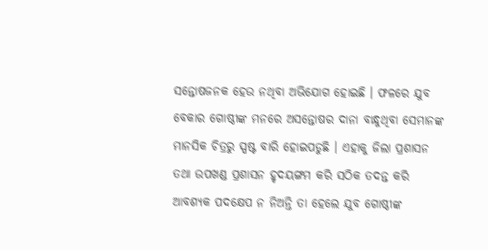ସନ୍ତୋଷଜନକ ହେଉ ନଥିବା ଅଭିଯୋଗ ହୋଇଛି । ଫଳରେ ଯୁବ ବେକାର ଗୋଷ୍ଠୀଙ୍କ ମନରେ ଅସନ୍ତୋଷର ଦାନା ବାନ୍ଧୁଥିବା ସେମାନଙ୍କ ମାନସିକ ଚିତ୍ରରୁ ସ୍ପଷ୍ଟ ବାରି ହୋଇପଡୁଛି । ଏହାକୁ ଜିଲା ପ୍ରଶାସନ ତଥା ଉପଖଣ୍ଡ ପ୍ରଶାସନ ହୃଦୟଙ୍ଗମ କରି ସଠିକ ତଦନ୍ତ କରି ଆବଶ୍ୟକ ପଦକ୍ଷେପ ନ ନିଅନ୍ତି ତା ହେଲେ ଯୁବ ଗୋଷ୍ଠୀଙ୍କ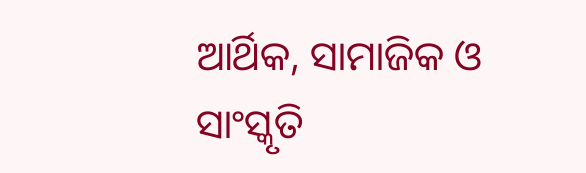ଆର୍ଥିକ, ସାମାଜିକ ଓ ସାଂସ୍କୃତି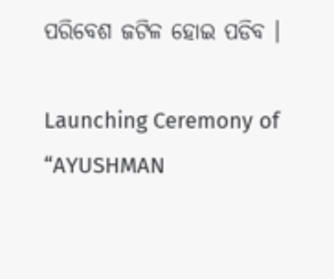ପରିବେଶ ଜଟିଳ ହୋଇ ପଡିବ ।

Launching Ceremony of “AYUSHMAN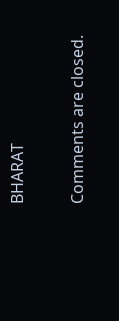BHARAT

Comments are closed.